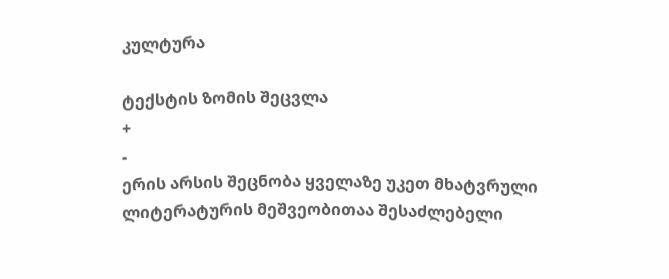კულტურა

ტექსტის ზომის შეცვლა
+
-
ერის არსის შეცნობა ყველაზე უკეთ მხატვრული ლიტერატურის მეშვეობითაა შესაძლებელი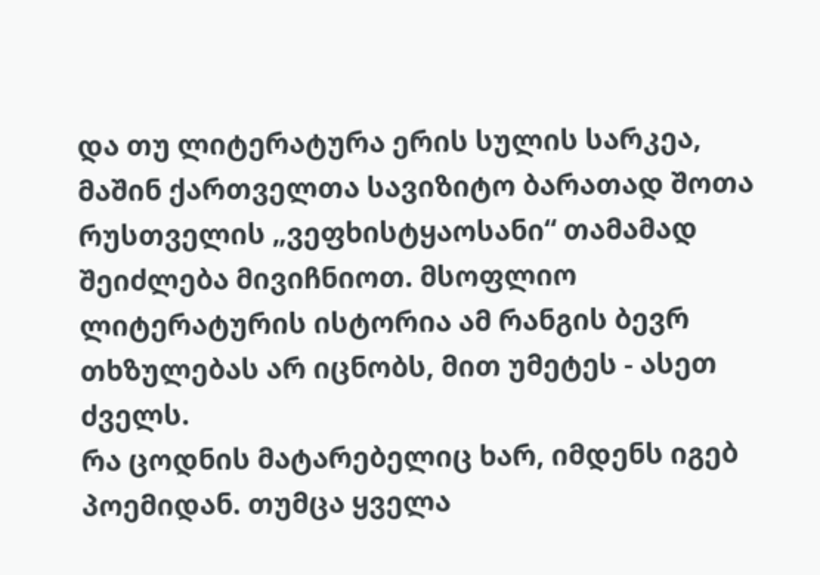და თუ ლიტერატურა ერის სულის სარკეა, მაშინ ქართველთა სავიზიტო ბარათად შოთა რუსთველის „ვეფხისტყაოსანი“ თამამად შეიძლება მივიჩნიოთ. მსოფლიო ლიტერატურის ისტორია ამ რანგის ბევრ თხზულებას არ იცნობს, მით უმეტეს - ასეთ ძველს.
რა ცოდნის მატარებელიც ხარ, იმდენს იგებ პოემიდან. თუმცა ყველა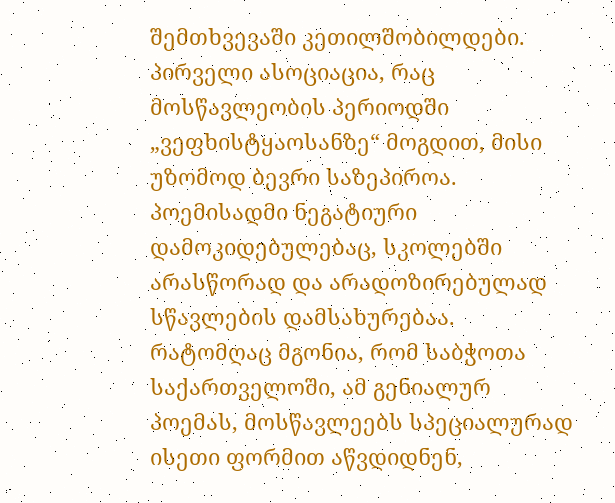შემთხვევაში კეთილშობილდები.
პირველი ასოციაცია, რაც მოსწავლეობის პერიოდში „ვეფხისტყაოსანზე“ მოგდით, მისი უზომოდ ბევრი საზეპიროა. პოემისადმი ნეგატიური დამოკიდებულებაც, სკოლებში არასწორად და არადოზირებულად სწავლების დამსახურებაა.
რატომღაც მგონია, რომ საბჭოთა საქართველოში, ამ გენიალურ პოემას, მოსწავლეებს სპეციალურად ისეთი ფორმით აწვდიდნენ,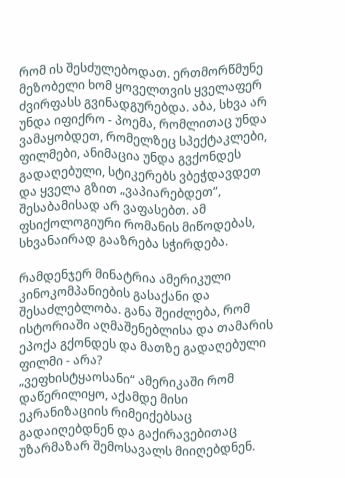რომ ის შესძულებოდათ. ერთმორწმუნე მეზობელი ხომ ყოველთვის ყველაფერ ძვირფასს გვინადგურებდა. აბა, სხვა არ უნდა იფიქრო - პოემა, რომლითაც უნდა ვამაყობდეთ, რომელზეც სპექტაკლები, ფილმები, ანიმაცია უნდა გვქონდეს გადაღებული, სტიკერებს ვბეჭდავდეთ და ყველა გზით „ვაპიარებდეთ“, შესაბამისად არ ვაფასებთ. ამ ფსიქოლოგიური რომანის მიწოდებას, სხვანაირად გააზრება სჭირდება.

რამდენჯერ მინატრია ამერიკული კინოკომპანიების გასაქანი და შესაძლებლობა. განა შეიძლება, რომ ისტორიაში აღმაშენებლისა და თამარის ეპოქა გქონდეს და მათზე გადაღებული ფილმი - არა?
„ვეფხისტყაოსანი“ ამერიკაში რომ დაწერილიყო, აქამდე მისი ეკრანიზაციის რიმეიქებსაც გადაიღებდნენ და გაქირავებითაც უზარმაზარ შემოსავალს მიიღებდნენ.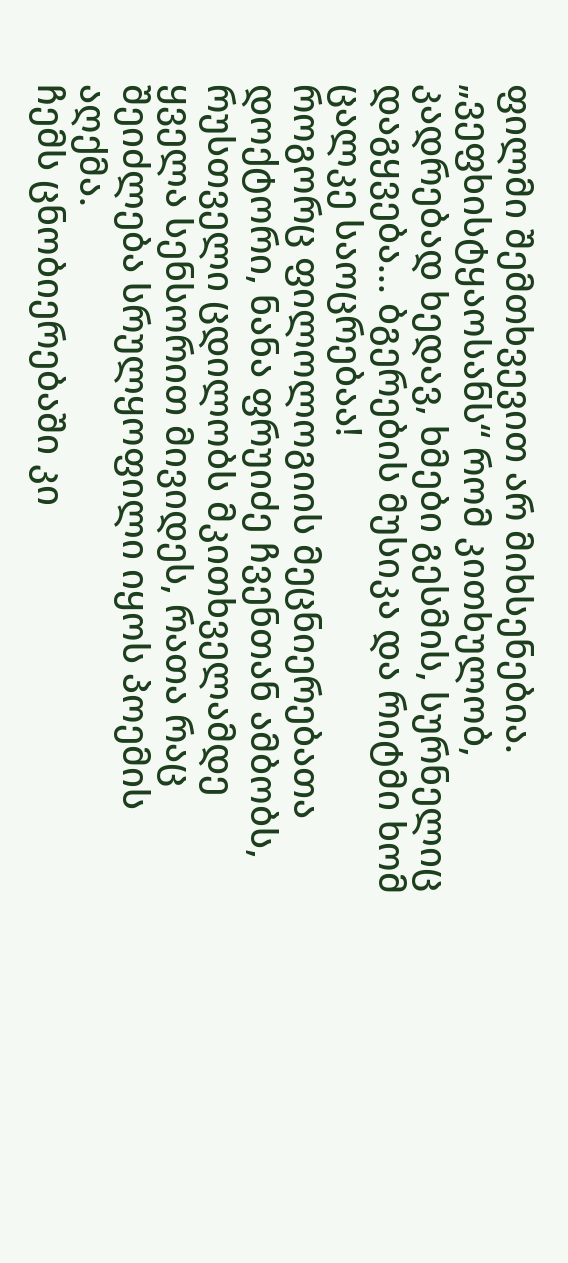ფილმი შემთხვევით არ მიხსენებია. „ვეფხისტყაოსანს“ რომ კითხულობ, კადრებად ხედავ, ხმები გესმის, სურნელიც დაგყვება... ბგერების მუსიკა და რიტმი ხომ ცალკე საოცრებაა!
როგორც ფილოლოგიის მეცნიერებათა დოქტორი, ნანა ფრუიძე ჩვენთან ამბობს, რუსთველი ცდილობს მკითხველამდე ყველა სენსორით მივიდეს, რათა რაც შეიძლება სრულყოფილი იყოს პოემის აღქმა.
ჩემს ცნობიერებაში კი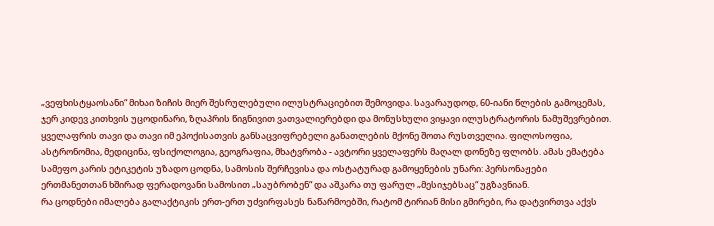„ვეფხისტყაოსანი“ მიხაი ზიჩის მიერ შესრულებული ილუსტრაციებით შემოვიდა. სავარაუდოდ, 60-იანი წლების გამოცემას, ჯერ კიდევ კითხვის უცოდინარი, ზღაპრის წიგნივით ვათვალიერებდი და მონუსხული ვიყავი ილუსტრატორის ნამუშევრებით.
ყველაფრის თავი და თავი იმ ეპოქისათვის განსაცვიფრებელი განათლების მქონე შოთა რუსთველია. ფილოსოფია, ასტრონომია, მედიცინა, ფსიქოლოგია, გეოგრაფია, მხატვრობა - ავტორი ყველაფერს მაღალ დონეზე ფლობს. ამას ემატება სამეფო კარის ეტიკეტის უზადო ცოდნა, სამოსის შერჩევისა და ოსტატურად გამოყენების უნარი: პერსონაჟები ერთმანეთთან ხშირად ფერადოვანი სამოსით „საუბრობენ“ და აშკარა თუ ფარულ „მესიჯებსაც“ უგზავნიან.
რა ცოდნები იმალება გალაქტიკის ერთ-ერთ უძვირფასეს ნაწარმოებში, რატომ ტირიან მისი გმირები, რა დატვირთვა აქვს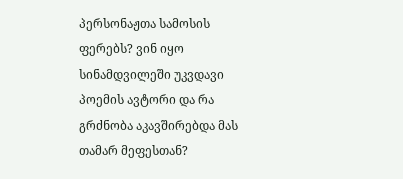პერსონაჟთა სამოსის ფერებს? ვინ იყო სინამდვილეში უკვდავი პოემის ავტორი და რა გრძნობა აკავშირებდა მას თამარ მეფესთან?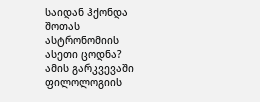საიდან ჰქონდა შოთას ასტრონომიის ასეთი ცოდნა?
ამის გარკვევაში ფილოლოგიის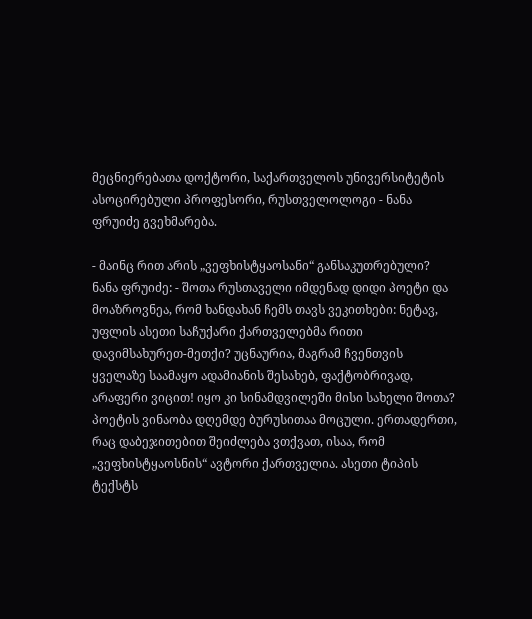მეცნიერებათა დოქტორი, საქართველოს უნივერსიტეტის ასოცირებული პროფესორი, რუსთველოლოგი - ნანა ფრუიძე გვეხმარება.

- მაინც რით არის „ვეფხისტყაოსანი“ განსაკუთრებული?
ნანა ფრუიძე: - შოთა რუსთაველი იმდენად დიდი პოეტი და მოაზროვნეა, რომ ხანდახან ჩემს თავს ვეკითხები: ნეტავ, უფლის ასეთი საჩუქარი ქართველებმა რითი დავიმსახურეთ-მეთქი? უცნაურია, მაგრამ ჩვენთვის ყველაზე საამაყო ადამიანის შესახებ, ფაქტობრივად, არაფერი ვიცით! იყო კი სინამდვილეში მისი სახელი შოთა? პოეტის ვინაობა დღემდე ბურუსითაა მოცული. ერთადერთი, რაც დაბეჯითებით შეიძლება ვთქვათ, ისაა, რომ „ვეფხისტყაოსნის“ ავტორი ქართველია. ასეთი ტიპის ტექსტს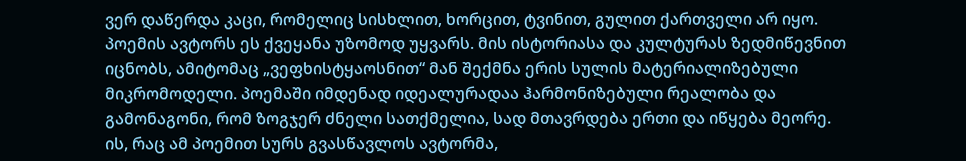ვერ დაწერდა კაცი, რომელიც სისხლით, ხორცით, ტვინით, გულით ქართველი არ იყო. პოემის ავტორს ეს ქვეყანა უზომოდ უყვარს. მის ისტორიასა და კულტურას ზედმიწევნით იცნობს, ამიტომაც „ვეფხისტყაოსნით“ მან შექმნა ერის სულის მატერიალიზებული მიკრომოდელი. პოემაში იმდენად იდეალურადაა ჰარმონიზებული რეალობა და გამონაგონი, რომ ზოგჯერ ძნელი სათქმელია, სად მთავრდება ერთი და იწყება მეორე. ის, რაც ამ პოემით სურს გვასწავლოს ავტორმა,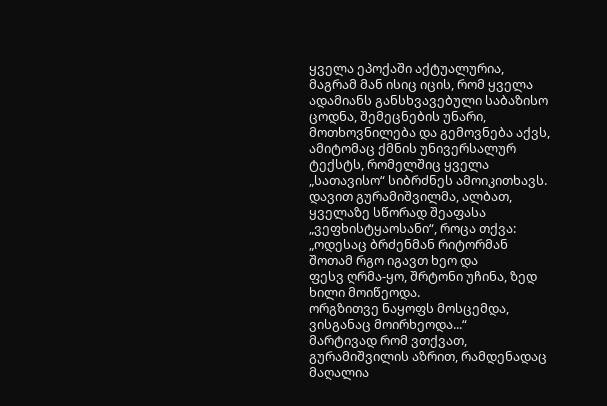ყველა ეპოქაში აქტუალურია, მაგრამ მან ისიც იცის, რომ ყველა ადამიანს განსხვავებული საბაზისო ცოდნა, შემეცნების უნარი, მოთხოვნილება და გემოვნება აქვს, ამიტომაც ქმნის უნივერსალურ ტექსტს, რომელშიც ყველა „სათავისო“ სიბრძნეს ამოიკითხავს. დავით გურამიშვილმა, ალბათ, ყველაზე სწორად შეაფასა „ვეფხისტყაოსანი“, როცა თქვა:
„ოდესაც ბრძენმან რიტორმან შოთამ რგო იგავთ ხეო და
ფესვ ღრმა-ყო, შრტონი უჩინა, ზედ ხილი მოიწეოდა.
ორგზითვე ნაყოფს მოსცემდა, ვისგანაც მოირხეოდა...“
მარტივად რომ ვთქვათ, გურამიშვილის აზრით, რამდენადაც მაღალია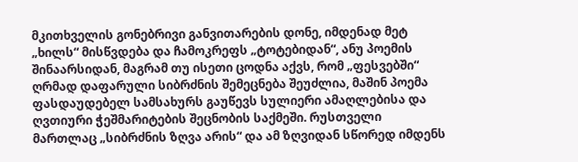მკითხველის გონებრივი განვითარების დონე, იმდენად მეტ „ხილს“ მისწვდება და ჩამოკრეფს „ტოტებიდან“, ანუ პოემის შინაარსიდან, მაგრამ თუ ისეთი ცოდნა აქვს, რომ „ფესვებში“ ღრმად დაფარული სიბრძნის შემეცნება შეუძლია, მაშინ პოემა ფასდაუდებელ სამსახურს გაუწევს სულიერი ამაღლებისა და ღვთიური ჭეშმარიტების შეცნობის საქმეში. რუსთველი მართლაც „სიბრძნის ზღვა არის“ და ამ ზღვიდან სწორედ იმდენს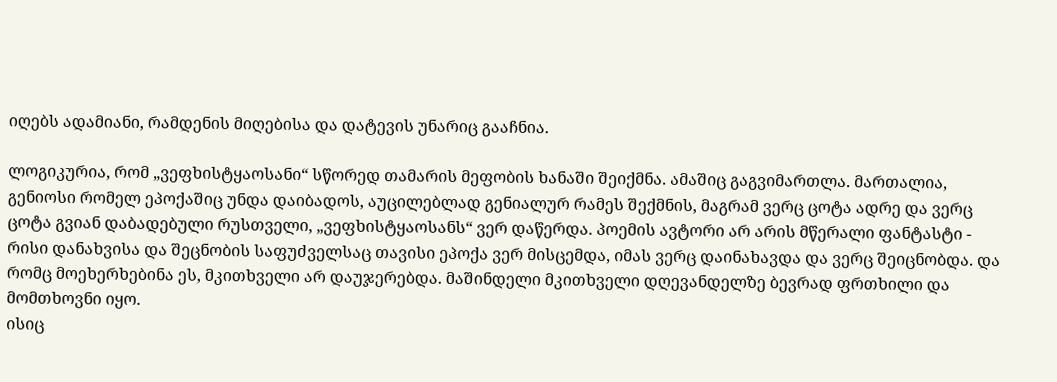იღებს ადამიანი, რამდენის მიღებისა და დატევის უნარიც გააჩნია.

ლოგიკურია, რომ „ვეფხისტყაოსანი“ სწორედ თამარის მეფობის ხანაში შეიქმნა. ამაშიც გაგვიმართლა. მართალია, გენიოსი რომელ ეპოქაშიც უნდა დაიბადოს, აუცილებლად გენიალურ რამეს შექმნის, მაგრამ ვერც ცოტა ადრე და ვერც ცოტა გვიან დაბადებული რუსთველი, „ვეფხისტყაოსანს“ ვერ დაწერდა. პოემის ავტორი არ არის მწერალი ფანტასტი - რისი დანახვისა და შეცნობის საფუძველსაც თავისი ეპოქა ვერ მისცემდა, იმას ვერც დაინახავდა და ვერც შეიცნობდა. და რომც მოეხერხებინა ეს, მკითხველი არ დაუჯერებდა. მაშინდელი მკითხველი დღევანდელზე ბევრად ფრთხილი და მომთხოვნი იყო.
ისიც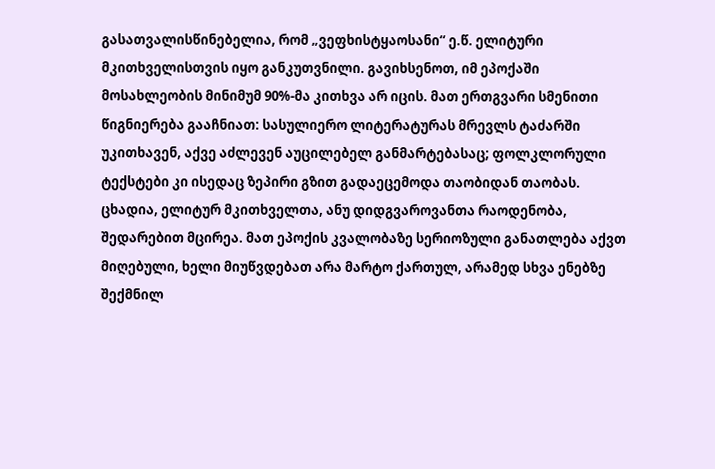გასათვალისწინებელია, რომ „ვეფხისტყაოსანი“ ე.წ. ელიტური მკითხველისთვის იყო განკუთვნილი. გავიხსენოთ, იმ ეპოქაში მოსახლეობის მინიმუმ 90%-მა კითხვა არ იცის. მათ ერთგვარი სმენითი წიგნიერება გააჩნიათ: სასულიერო ლიტერატურას მრევლს ტაძარში უკითხავენ, აქვე აძლევენ აუცილებელ განმარტებასაც; ფოლკლორული ტექსტები კი ისედაც ზეპირი გზით გადაეცემოდა თაობიდან თაობას. ცხადია, ელიტურ მკითხველთა, ანუ დიდგვაროვანთა რაოდენობა, შედარებით მცირეა. მათ ეპოქის კვალობაზე სერიოზული განათლება აქვთ მიღებული, ხელი მიუწვდებათ არა მარტო ქართულ, არამედ სხვა ენებზე შექმნილ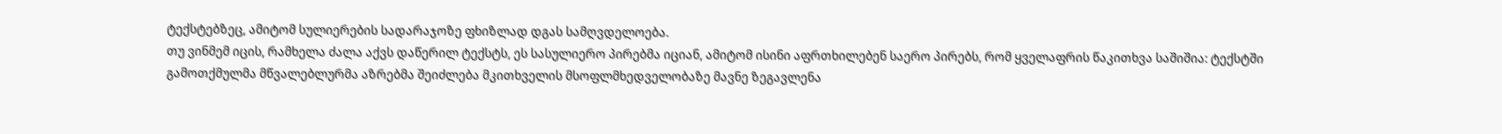ტექსტებზეც, ამიტომ სულიერების სადარაჯოზე ფხიზლად დგას სამღვდელოება.
თუ ვინმემ იცის, რამხელა ძალა აქვს დაწერილ ტექსტს, ეს სასულიერო პირებმა იციან, ამიტომ ისინი აფრთხილებენ საერო პირებს, რომ ყველაფრის წაკითხვა საშიშია: ტექსტში გამოთქმულმა მწვალებლურმა აზრებმა შეიძლება მკითხველის მსოფლმხედველობაზე მავნე ზეგავლენა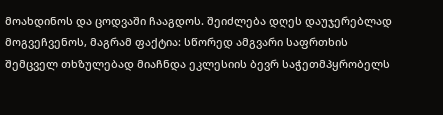მოახდინოს და ცოდვაში ჩააგდოს. შეიძლება დღეს დაუჯერებლად მოგვეჩვენოს, მაგრამ ფაქტია: სწორედ ამგვარი საფრთხის შემცველ თხზულებად მიაჩნდა ეკლესიის ბევრ საჭეთმპყრობელს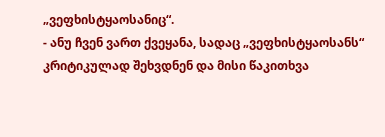„ვეფხისტყაოსანიც“.
- ანუ ჩვენ ვართ ქვეყანა, სადაც „ვეფხისტყაოსანს“ კრიტიკულად შეხვდნენ და მისი წაკითხვა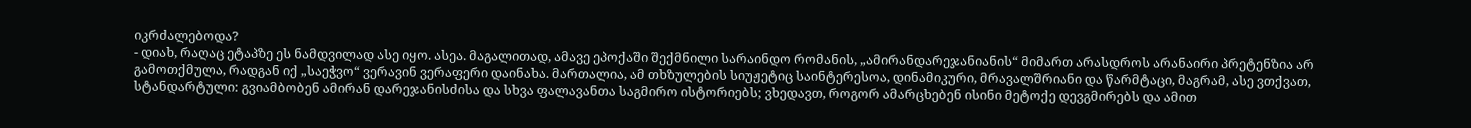იკრძალებოდა?
- დიახ, რაღაც ეტაპზე ეს ნამდვილად ასე იყო. ასეა. მაგალითად, ამავე ეპოქაში შექმნილი სარაინდო რომანის, „ამირანდარეჯანიანის“ მიმართ არასდროს არანაირი პრეტენზია არ გამოთქმულა, რადგან იქ „საეჭვო“ ვერავინ ვერაფერი დაინახა. მართალია, ამ თხზულების სიუჟეტიც საინტერესოა, დინამიკური, მრავალშრიანი და წარმტაცი, მაგრამ, ასე ვთქვათ, სტანდარტული: გვიამბობენ ამირან დარეჯანისძისა და სხვა ფალავანთა საგმირო ისტორიებს; ვხედავთ, როგორ ამარცხებენ ისინი მეტოქე დევგმირებს და ამით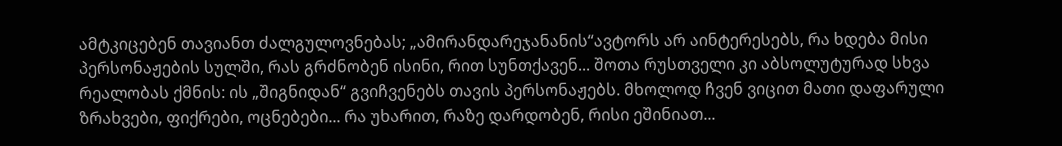ამტკიცებენ თავიანთ ძალგულოვნებას; „ამირანდარეჯანანის“ავტორს არ აინტერესებს, რა ხდება მისი პერსონაჟების სულში, რას გრძნობენ ისინი, რით სუნთქავენ... შოთა რუსთველი კი აბსოლუტურად სხვა რეალობას ქმნის: ის „შიგნიდან“ გვიჩვენებს თავის პერსონაჟებს. მხოლოდ ჩვენ ვიცით მათი დაფარული ზრახვები, ფიქრები, ოცნებები... რა უხარით, რაზე დარდობენ, რისი ეშინიათ...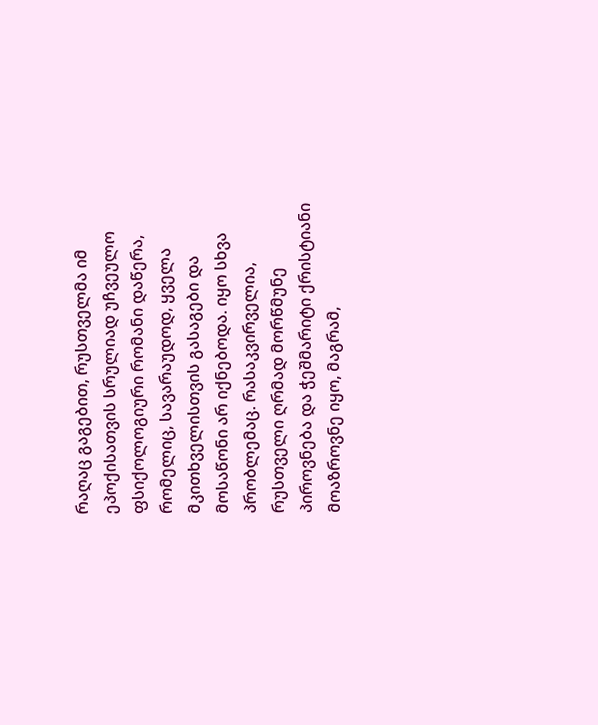რაღაც გაგებით, რუსთველმა იმ ეპოქისათვის სრულიად უჩვეულო ფსიქოლოგიური რომანი დაწერა, რომელიც, სავარაუდოდ, ყველა მკითხველისთვის გასაგები და მოსაწონი არ იქნებოდა. იყო სხვა პრობლემაც. რასაკვირველია, რუსთველი ღრმად მორწმუნე პიროვნება და ჭეშმარიტი ქრისტიანი მოაზროვნე იყო, მაგრამ,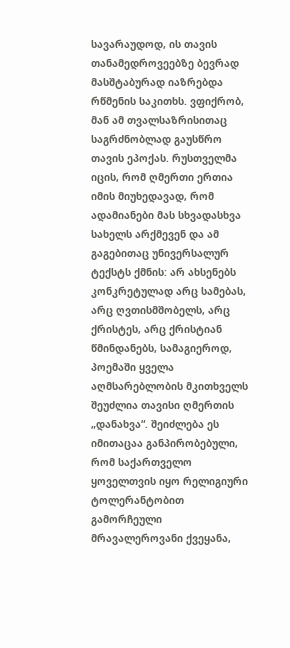სავარაუდოდ, ის თავის თანამედროვეებზე ბევრად მასშტაბურად იაზრებდა რწმენის საკითხს. ვფიქრობ, მან ამ თვალსაზრისითაც საგრძნობლად გაუსწრო თავის ეპოქას. რუსთველმა იცის, რომ ღმერთი ერთია იმის მიუხედავად, რომ ადამიანები მას სხვადასხვა სახელს არქმევენ და ამ გაგებითაც უნივერსალურ ტექსტს ქმნის: არ ახსენებს კონკრეტულად არც სამებას, არც ღვთისმშობელს, არც ქრისტეს, არც ქრისტიან წმინდანებს, სამაგიეროდ, პოემაში ყველა აღმსარებლობის მკითხველს შეუძლია თავისი ღმერთის „დანახვა“. შეიძლება ეს იმითაცაა განპირობებული, რომ საქართველო ყოველთვის იყო რელიგიური ტოლერანტობით გამორჩეული მრავალეროვანი ქვეყანა,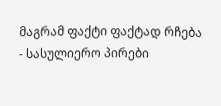მაგრამ ფაქტი ფაქტად რჩება - სასულიერო პირები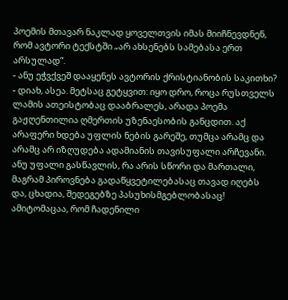პოემის მთავარ ნაკლად ყოველთვის იმას მიიჩნევდნენ, რომ ავტორი ტექსტში „არ ახსენებს სამებასა ერთ არსულად“.
- ანუ ეჭვქვეშ დააყენეს ავტორის ქრისტიანობის საკითხი?
- დიახ, ასეა. მეტსაც გეტყვით: იყო დრო, როცა რუსთველს ლამის ათეისტობაც დააბრალეს, არადა პოემა გაჟღენთილია ღმერთის უზენაესობის განცდით. აქ არაფერი ხდება უფლის ნების გარეშე, თუმცა არამც და არამც არ იზღუდება ადამიანის თავისუფალი არჩევანი. ანუ უფალი გასწავლის, რა არის სწორი და მართალი, მაგრამ პიროვნება გადაწყვეტილებასაც თავად იღებს და, ცხადია, შედეგებზე პასუხისმგებლობასაც! ამიტომაცაა, რომ ჩადენილი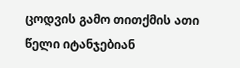ცოდვის გამო თითქმის ათი წელი იტანჯებიან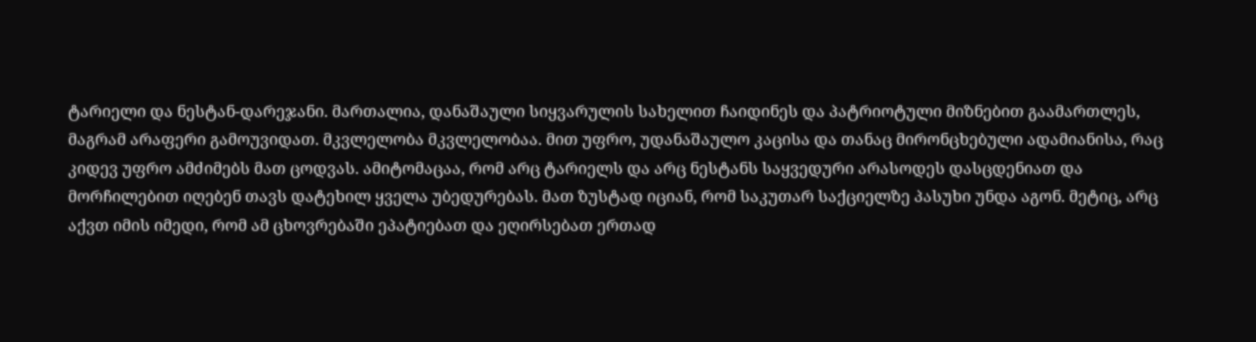ტარიელი და ნესტან-დარეჯანი. მართალია, დანაშაული სიყვარულის სახელით ჩაიდინეს და პატრიოტული მიზნებით გაამართლეს, მაგრამ არაფერი გამოუვიდათ. მკვლელობა მკვლელობაა. მით უფრო, უდანაშაულო კაცისა და თანაც მირონცხებული ადამიანისა, რაც კიდევ უფრო ამძიმებს მათ ცოდვას. ამიტომაცაა, რომ არც ტარიელს და არც ნესტანს საყვედური არასოდეს დასცდენიათ და მორჩილებით იღებენ თავს დატეხილ ყველა უბედურებას. მათ ზუსტად იციან, რომ საკუთარ საქციელზე პასუხი უნდა აგონ. მეტიც, არც აქვთ იმის იმედი, რომ ამ ცხოვრებაში ეპატიებათ და ეღირსებათ ერთად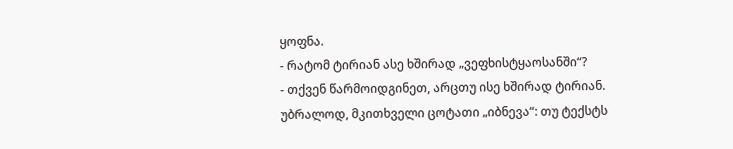ყოფნა.
- რატომ ტირიან ასე ხშირად „ვეფხისტყაოსანში“?
- თქვენ წარმოიდგინეთ, არცთუ ისე ხშირად ტირიან. უბრალოდ, მკითხველი ცოტათი „იბნევა“: თუ ტექსტს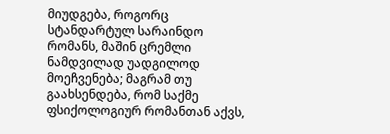მიუდგება, როგორც სტანდარტულ სარაინდო რომანს, მაშინ ცრემლი ნამდვილად უადგილოდ მოეჩვენება; მაგრამ თუ გაახსენდება, რომ საქმე ფსიქოლოგიურ რომანთან აქვს,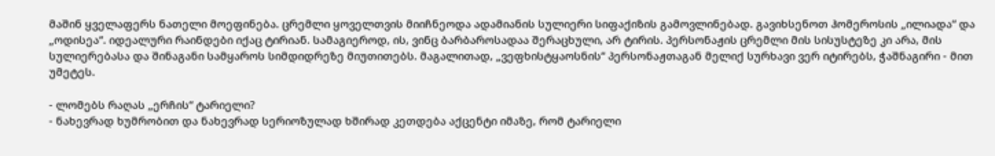მაშინ ყველაფერს ნათელი მოეფინება. ცრემლი ყოველთვის მიიჩნეოდა ადამიანის სულიერი სიფაქიზის გამოვლინებად. გავიხსენოთ ჰომეროსის „ილიადა“ და „ოდისეა“. იდეალური რაინდები იქაც ტირიან. სამაგიეროდ, ის, ვინც ბარბაროსადაა შერაცხული, არ ტირის. პერსონაჟის ცრემლი მის სისუსტეზე კი არა, მის სულიერებასა და შინაგანი სამყაროს სიმდიდრეზე მიუთითებს. მაგალითად, „ვეფხისტყაოსნის“ პერსონაჟთაგან მელიქ სურხავი ვერ იტირებს, ჭაშნაგირი - მით უმეტეს.

- ლომებს რაღას „ერჩის“ ტარიელი?
- ნახევრად ხუმრობით და ნახევრად სერიოზულად ხშირად კეთდება აქცენტი იმაზე, რომ ტარიელი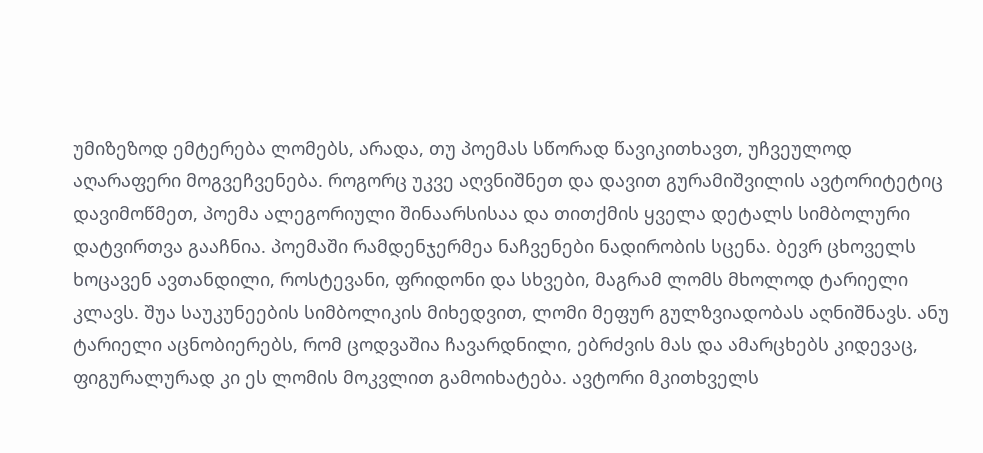უმიზეზოდ ემტერება ლომებს, არადა, თუ პოემას სწორად წავიკითხავთ, უჩვეულოდ აღარაფერი მოგვეჩვენება. როგორც უკვე აღვნიშნეთ და დავით გურამიშვილის ავტორიტეტიც დავიმოწმეთ, პოემა ალეგორიული შინაარსისაა და თითქმის ყველა დეტალს სიმბოლური დატვირთვა გააჩნია. პოემაში რამდენჯერმეა ნაჩვენები ნადირობის სცენა. ბევრ ცხოველს ხოცავენ ავთანდილი, როსტევანი, ფრიდონი და სხვები, მაგრამ ლომს მხოლოდ ტარიელი კლავს. შუა საუკუნეების სიმბოლიკის მიხედვით, ლომი მეფურ გულზვიადობას აღნიშნავს. ანუ ტარიელი აცნობიერებს, რომ ცოდვაშია ჩავარდნილი, ებრძვის მას და ამარცხებს კიდევაც, ფიგურალურად კი ეს ლომის მოკვლით გამოიხატება. ავტორი მკითხველს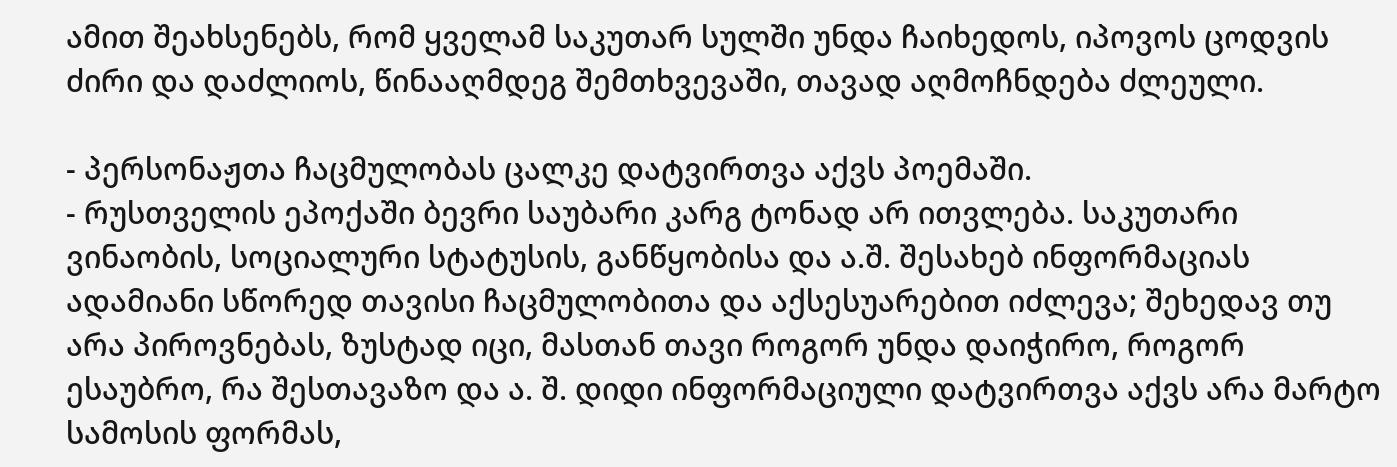ამით შეახსენებს, რომ ყველამ საკუთარ სულში უნდა ჩაიხედოს, იპოვოს ცოდვის ძირი და დაძლიოს, წინააღმდეგ შემთხვევაში, თავად აღმოჩნდება ძლეული.

- პერსონაჟთა ჩაცმულობას ცალკე დატვირთვა აქვს პოემაში.
- რუსთველის ეპოქაში ბევრი საუბარი კარგ ტონად არ ითვლება. საკუთარი ვინაობის, სოციალური სტატუსის, განწყობისა და ა.შ. შესახებ ინფორმაციას ადამიანი სწორედ თავისი ჩაცმულობითა და აქსესუარებით იძლევა; შეხედავ თუ არა პიროვნებას, ზუსტად იცი, მასთან თავი როგორ უნდა დაიჭირო, როგორ ესაუბრო, რა შესთავაზო და ა. შ. დიდი ინფორმაციული დატვირთვა აქვს არა მარტო სამოსის ფორმას,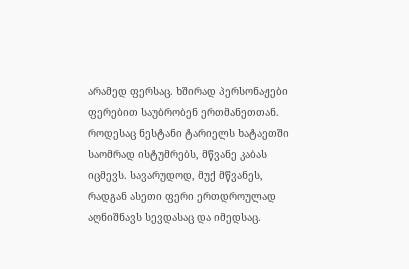არამედ ფერსაც. ხშირად პერსონაჟები ფერებით საუბრობენ ერთმანეთთან. როდესაც ნესტანი ტარიელს ხატაეთში საომრად ისტუმრებს, მწვანე კაბას იცმევს. სავარუდოდ, მუქ მწვანეს, რადგან ასეთი ფერი ერთდროულად აღნიშნავს სევდასაც და იმედსაც.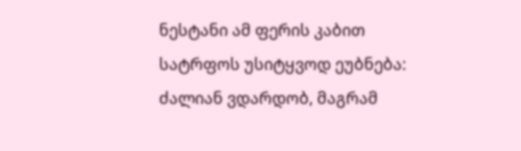ნესტანი ამ ფერის კაბით სატრფოს უსიტყვოდ ეუბნება: ძალიან ვდარდობ, მაგრამ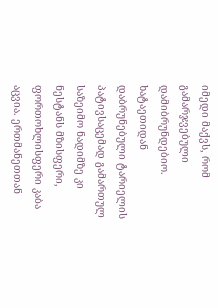იმედი მაქვს, რომ გამარჯვებული დამიბრუნდებიო. ხატაეთიდან დაბრუნებული ტარიელის პატივსაცემად გამართულ საზეიმო ნადიმზე კი ნესტანს მზისფერი, ფორთოხლისფერი კაბა აცვია. ერთმანეთთან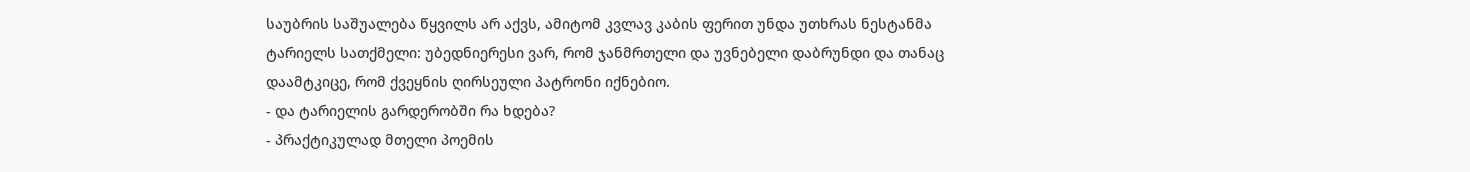საუბრის საშუალება წყვილს არ აქვს, ამიტომ კვლავ კაბის ფერით უნდა უთხრას ნესტანმა ტარიელს სათქმელი: უბედნიერესი ვარ, რომ ჯანმრთელი და უვნებელი დაბრუნდი და თანაც დაამტკიცე, რომ ქვეყნის ღირსეული პატრონი იქნებიო.
- და ტარიელის გარდერობში რა ხდება?
- პრაქტიკულად მთელი პოემის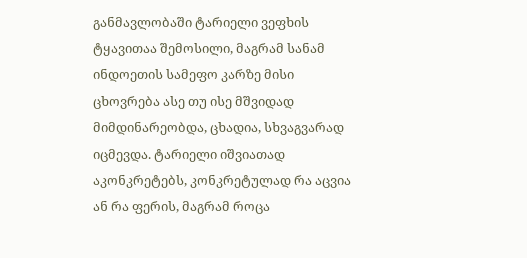განმავლობაში ტარიელი ვეფხის ტყავითაა შემოსილი, მაგრამ სანამ ინდოეთის სამეფო კარზე მისი ცხოვრება ასე თუ ისე მშვიდად მიმდინარეობდა, ცხადია, სხვაგვარად იცმევდა. ტარიელი იშვიათად აკონკრეტებს, კონკრეტულად რა აცვია ან რა ფერის, მაგრამ როცა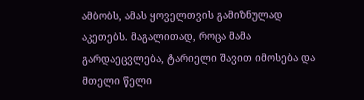ამბობს, ამას ყოველთვის გამიზნულად აკეთებს. მაგალითად, როცა მამა გარდაეცვლება, ტარიელი შავით იმოსება და მთელი წელი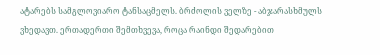ატარებს სამგლოვიარო ტანსაცმელს. ბრძოლის ველზე - აბჯარასხმულს ვხედავთ. ერთადერთი შემთხვევა, როცა რაინდი შედარებით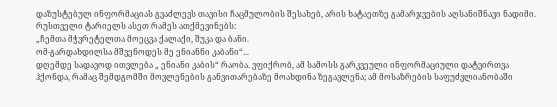დაზუსტებულ ინფორმაციას გვაძლევს თავისი ჩაცმულობის შესახებ, არის ხატაეთზე გამარჯვების აღსანიშნავი ნადიმი. რუსთველი ტარიელს ასეთ რამეს ათქმევინებს:
„ჩემთა მჭვრეტელთა მოეცვა ქალაქი, შუკა და ბანი.
ომ-გარდახდილსა მშვენოდეს მე ენიანნი კაბანი“...
დღემდე სადავოდ ითვლება „ ენიანი კაბის“ რაობა. ვფიქრობ, ამ სამოსს გარკვეული ინფორმაციული დატვირთვა ჰქონდა, რამაც შემდგომში მოვლენების განვითარებაზე მოახდინა ზეგავლენა; ამ მოსაზრების საფუძვლიანობაში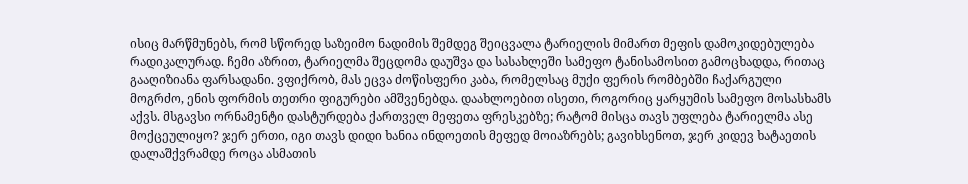ისიც მარწმუნებს, რომ სწორედ საზეიმო ნადიმის შემდეგ შეიცვალა ტარიელის მიმართ მეფის დამოკიდებულება რადიკალურად. ჩემი აზრით, ტარიელმა შეცდომა დაუშვა და სასახლეში სამეფო ტანისამოსით გამოცხადდა, რითაც გააღიზიანა ფარსადანი. ვფიქრობ, მას ეცვა ძოწისფერი კაბა, რომელსაც მუქი ფერის რომბებში ჩაქარგული მოგრძო, ენის ფორმის თეთრი ფიგურები ამშვენებდა. დაახლოებით ისეთი, როგორიც ყარყუმის სამეფო მოსასხამს აქვს. მსგავსი ორნამენტი დასტურდება ქართველ მეფეთა ფრესკებზე; რატომ მისცა თავს უფლება ტარიელმა ასე მოქცეულიყო? ჯერ ერთი, იგი თავს დიდი ხანია ინდოეთის მეფედ მოიაზრებს; გავიხსენოთ, ჯერ კიდევ ხატაეთის დალაშქვრამდე როცა ასმათის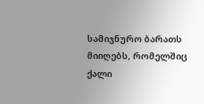სამიჯნურო ბარათს მიიღებს, რომელშიც ქალი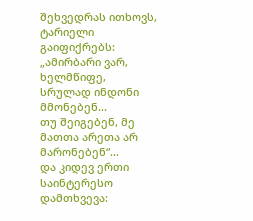შეხვედრას ითხოვს, ტარიელი გაიფიქრებს:
„ამირბარი ვარ, ხელმწიფე, სრულად ინდონი მმონებენ...
თუ შეიგებენ, მე მათთა არეთა არ მარონებენ“...
და კიდევ ერთი საინტერესო დამთხვევა: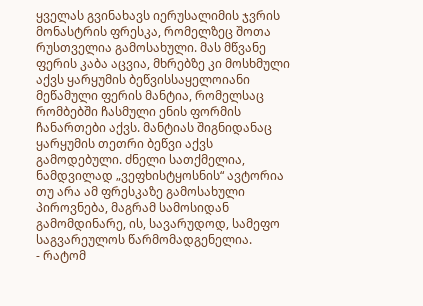ყველას გვინახავს იერუსალიმის ჯვრის მონასტრის ფრესკა, რომელზეც შოთა რუსთველია გამოსახული. მას მწვანე ფერის კაბა აცვია, მხრებზე კი მოსხმული აქვს ყარყუმის ბეწვისსაყელოიანი მეწამული ფერის მანტია, რომელსაც რომბებში ჩასმული ენის ფორმის ჩანართები აქვს. მანტიას შიგნიდანაც ყარყუმის თეთრი ბეწვი აქვს გამოდებული. ძნელი სათქმელია, ნამდვილად „ვეფხისტყოსნის“ ავტორია თუ არა ამ ფრესკაზე გამოსახული პიროვნება, მაგრამ სამოსიდან გამომდინარე, ის, სავარუდოდ, სამეფო საგვარეულოს წარმომადგენელია.
- რატომ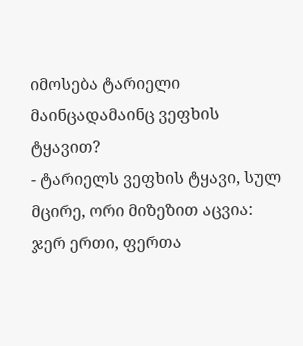იმოსება ტარიელი მაინცადამაინც ვეფხის ტყავით?
- ტარიელს ვეფხის ტყავი, სულ მცირე, ორი მიზეზით აცვია: ჯერ ერთი, ფერთა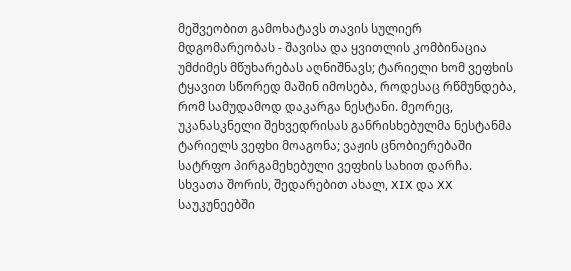მეშვეობით გამოხატავს თავის სულიერ მდგომარეობას - შავისა და ყვითლის კომბინაცია უმძიმეს მწუხარებას აღნიშნავს; ტარიელი ხომ ვეფხის ტყავით სწორედ მაშინ იმოსება, როდესაც რწმუნდება, რომ სამუდამოდ დაკარგა ნესტანი. მეორეც, უკანასკნელი შეხვედრისას განრისხებულმა ნესტანმა ტარიელს ვეფხი მოაგონა; ვაჟის ცნობიერებაში სატრფო პირგამეხებული ვეფხის სახით დარჩა.
სხვათა შორის, შედარებით ახალ, XIX და XX საუკუნეებში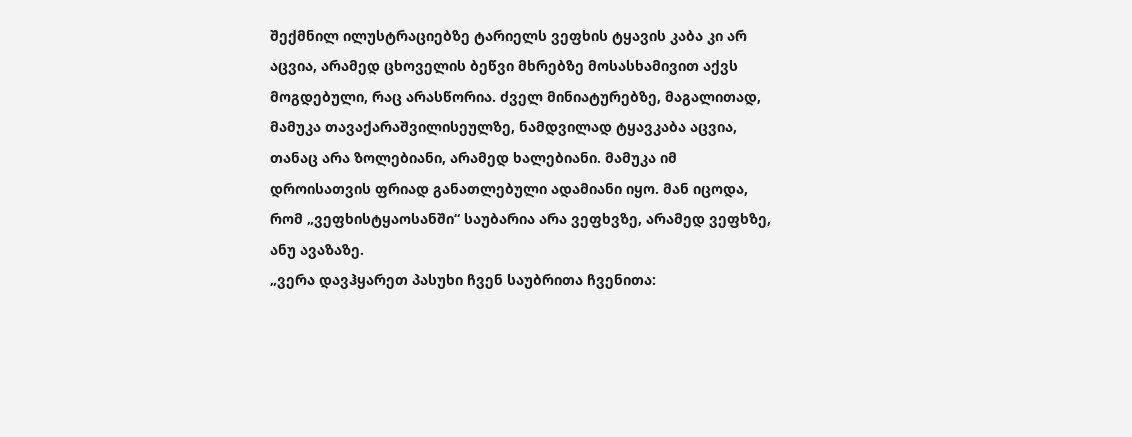შექმნილ ილუსტრაციებზე ტარიელს ვეფხის ტყავის კაბა კი არ აცვია, არამედ ცხოველის ბეწვი მხრებზე მოსასხამივით აქვს მოგდებული, რაც არასწორია. ძველ მინიატურებზე, მაგალითად, მამუკა თავაქარაშვილისეულზე, ნამდვილად ტყავკაბა აცვია, თანაც არა ზოლებიანი, არამედ ხალებიანი. მამუკა იმ დროისათვის ფრიად განათლებული ადამიანი იყო. მან იცოდა, რომ „ვეფხისტყაოსანში“ საუბარია არა ვეფხვზე, არამედ ვეფხზე, ანუ ავაზაზე.
„ვერა დავჰყარეთ პასუხი ჩვენ საუბრითა ჩვენითა: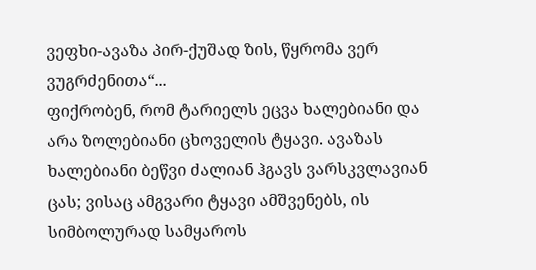ვეფხი-ავაზა პირ-ქუშად ზის, წყრომა ვერ ვუგრძენითა“...
ფიქრობენ, რომ ტარიელს ეცვა ხალებიანი და არა ზოლებიანი ცხოველის ტყავი. ავაზას ხალებიანი ბეწვი ძალიან ჰგავს ვარსკვლავიან ცას; ვისაც ამგვარი ტყავი ამშვენებს, ის სიმბოლურად სამყაროს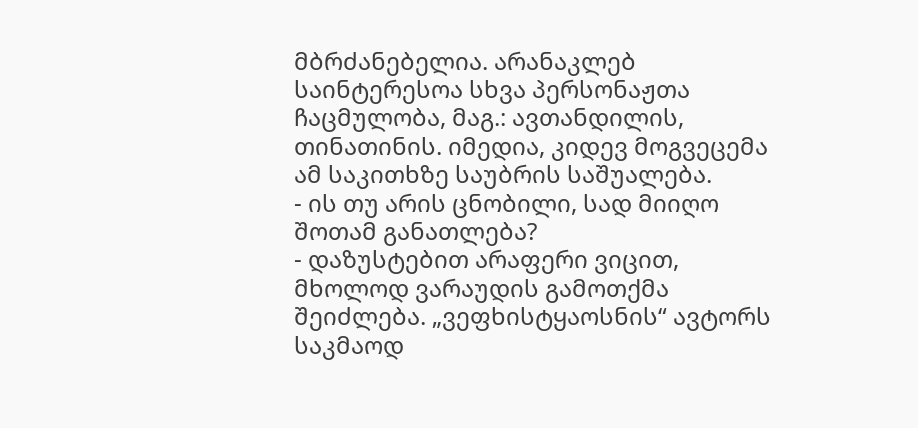მბრძანებელია. არანაკლებ საინტერესოა სხვა პერსონაჟთა ჩაცმულობა, მაგ.: ავთანდილის, თინათინის. იმედია, კიდევ მოგვეცემა ამ საკითხზე საუბრის საშუალება.
- ის თუ არის ცნობილი, სად მიიღო შოთამ განათლება?
- დაზუსტებით არაფერი ვიცით, მხოლოდ ვარაუდის გამოთქმა შეიძლება. „ვეფხისტყაოსნის“ ავტორს საკმაოდ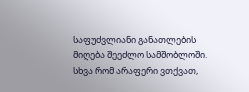საფუძვლიანი განათლების მიღება შეეძლო სამშობლოში. სხვა რომ არაფერი ვთქვათ,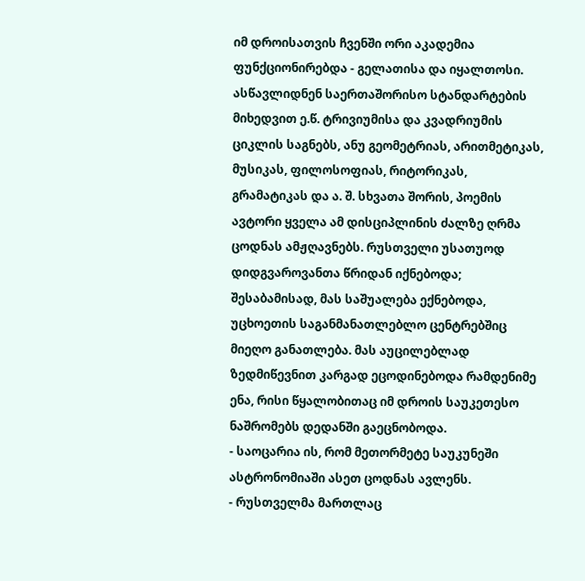იმ დროისათვის ჩვენში ორი აკადემია ფუნქციონირებდა - გელათისა და იყალთოსი. ასწავლიდნენ საერთაშორისო სტანდარტების მიხედვით ე.წ. ტრივიუმისა და კვადრიუმის ციკლის საგნებს, ანუ გეომეტრიას, არითმეტიკას, მუსიკას, ფილოსოფიას, რიტორიკას, გრამატიკას და ა. შ. სხვათა შორის, პოემის ავტორი ყველა ამ დისციპლინის ძალზე ღრმა ცოდნას ამჟღავნებს. რუსთველი უსათუოდ დიდგვაროვანთა წრიდან იქნებოდა; შესაბამისად, მას საშუალება ექნებოდა, უცხოეთის საგანმანათლებლო ცენტრებშიც მიეღო განათლება. მას აუცილებლად ზედმიწევნით კარგად ეცოდინებოდა რამდენიმე ენა, რისი წყალობითაც იმ დროის საუკეთესო ნაშრომებს დედანში გაეცნობოდა.
- საოცარია ის, რომ მეთორმეტე საუკუნეში ასტრონომიაში ასეთ ცოდნას ავლენს.
- რუსთველმა მართლაც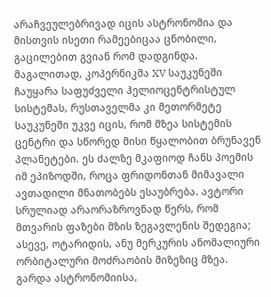არაჩვეულებრივად იცის ასტრონომია და მისთვის ისეთი რამეებიცაა ცნობილი, გაცილებით გვიან რომ დადგინდა. მაგალითად, კოპერნიკმა XV საუკუნეში ჩაუყარა საფუძველი ჰელიოცენტრისტულ სისტემას, რუსთაველმა კი მეთორმეტე საუკუნეში უკვე იცის, რომ მზეა სისტემის ცენტრი და სწორედ მისი წყალობით ბრუნავენ პლანეტები. ეს ძალზე მკაფიოდ ჩანს პოემის იმ ეპიზოდში, როცა ფრიდონთან მიმავალი ავთადილი მნათობებს ესაუბრება. ავტორი სრულიად არაორაზროვნად წერს, რომ მთვარის ფაზები მზის ზეგავლენის შედეგია; ასევე, ოტარიდის, ანუ მერკურის ანომალიური ორბიტალური მოძრაობის მიზეზიც მზეა.
გარდა ასტრონომიისა,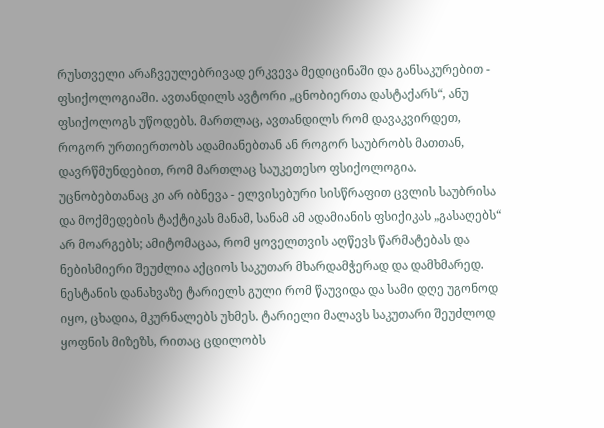რუსთველი არაჩვეულებრივად ერკვევა მედიცინაში და განსაკურებით - ფსიქოლოგიაში. ავთანდილს ავტორი „ცნობიერთა დასტაქარს“, ანუ ფსიქოლოგს უწოდებს. მართლაც, ავთანდილს რომ დავაკვირდეთ, როგორ ურთიერთობს ადამიანებთან ან როგორ საუბრობს მათთან, დავრწმუნდებით, რომ მართლაც საუკეთესო ფსიქოლოგია. უცნობებთანაც კი არ იბნევა - ელვისებური სისწრაფით ცვლის საუბრისა და მოქმედების ტაქტიკას მანამ, სანამ ამ ადამიანის ფსიქიკას „გასაღებს“ არ მოარგებს; ამიტომაცაა, რომ ყოველთვის აღწევს წარმატებას და ნებისმიერი შეუძლია აქციოს საკუთარ მხარდამჭერად და დამხმარედ.
ნესტანის დანახვაზე ტარიელს გული რომ წაუვიდა და სამი დღე უგონოდ იყო, ცხადია, მკურნალებს უხმეს. ტარიელი მალავს საკუთარი შეუძლოდ ყოფნის მიზეზს, რითაც ცდილობს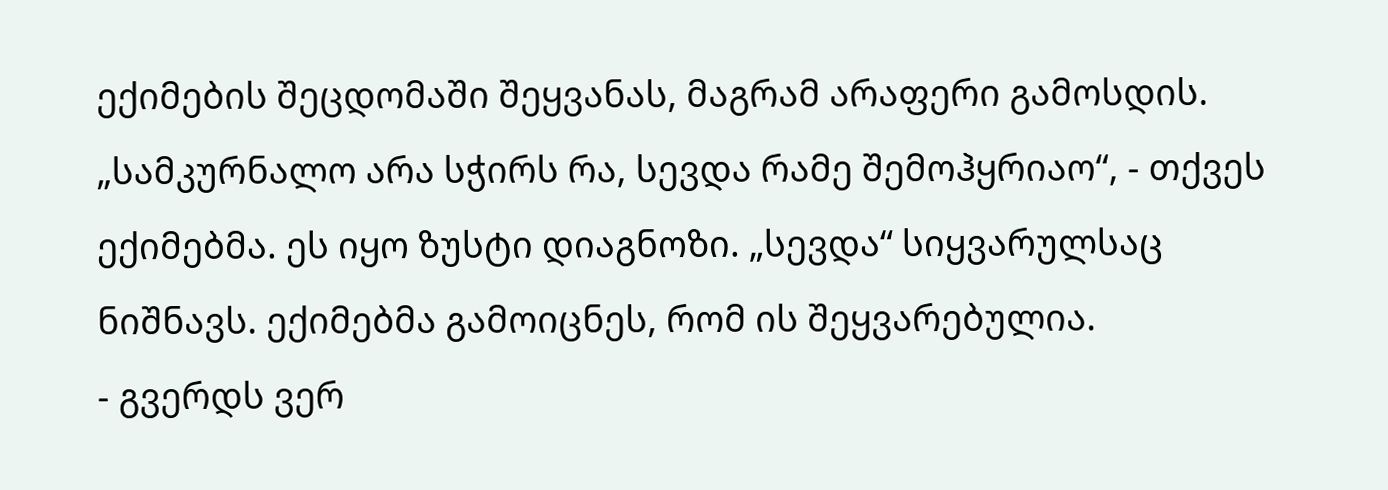ექიმების შეცდომაში შეყვანას, მაგრამ არაფერი გამოსდის. „სამკურნალო არა სჭირს რა, სევდა რამე შემოჰყრიაო“, - თქვეს ექიმებმა. ეს იყო ზუსტი დიაგნოზი. „სევდა“ სიყვარულსაც ნიშნავს. ექიმებმა გამოიცნეს, რომ ის შეყვარებულია.
- გვერდს ვერ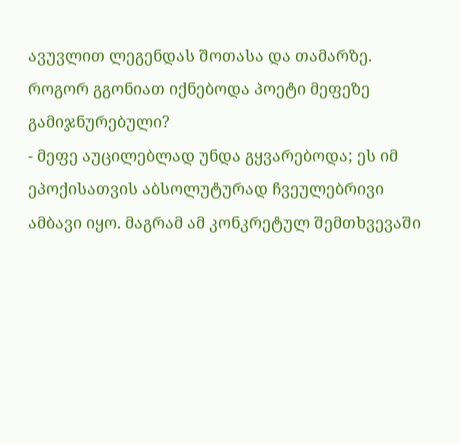ავუვლით ლეგენდას შოთასა და თამარზე. როგორ გგონიათ იქნებოდა პოეტი მეფეზე გამიჯნურებული?
- მეფე აუცილებლად უნდა გყვარებოდა; ეს იმ ეპოქისათვის აბსოლუტურად ჩვეულებრივი ამბავი იყო. მაგრამ ამ კონკრეტულ შემთხვევაში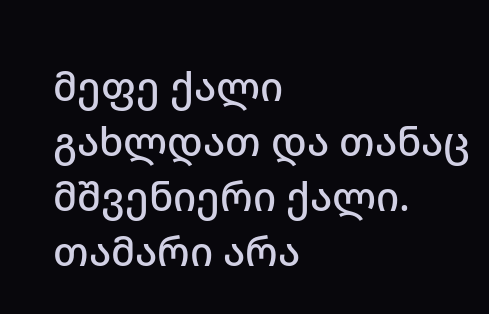მეფე ქალი გახლდათ და თანაც მშვენიერი ქალი. თამარი არა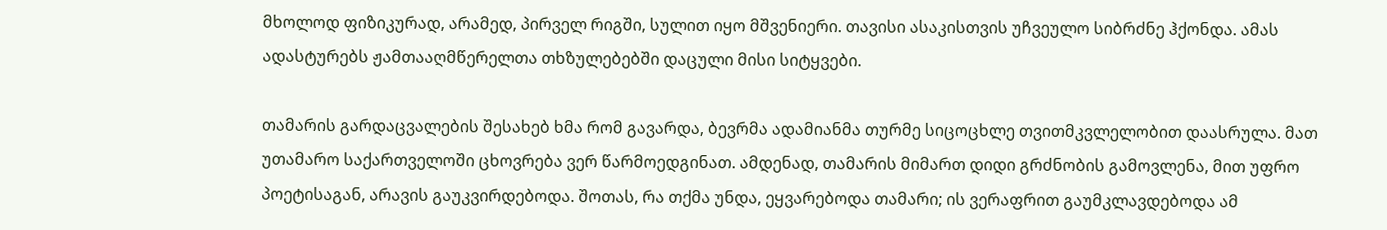მხოლოდ ფიზიკურად, არამედ, პირველ რიგში, სულით იყო მშვენიერი. თავისი ასაკისთვის უჩვეულო სიბრძნე ჰქონდა. ამას ადასტურებს ჟამთააღმწერელთა თხზულებებში დაცული მისი სიტყვები.

თამარის გარდაცვალების შესახებ ხმა რომ გავარდა, ბევრმა ადამიანმა თურმე სიცოცხლე თვითმკვლელობით დაასრულა. მათ უთამარო საქართველოში ცხოვრება ვერ წარმოედგინათ. ამდენად, თამარის მიმართ დიდი გრძნობის გამოვლენა, მით უფრო პოეტისაგან, არავის გაუკვირდებოდა. შოთას, რა თქმა უნდა, ეყვარებოდა თამარი; ის ვერაფრით გაუმკლავდებოდა ამ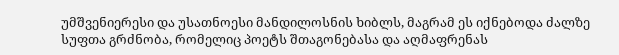უმშვენიერესი და უსათნოესი მანდილოსნის ხიბლს, მაგრამ ეს იქნებოდა ძალზე სუფთა გრძნობა, რომელიც პოეტს შთაგონებასა და აღმაფრენას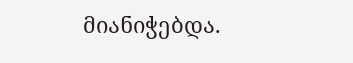მიანიჭებდა.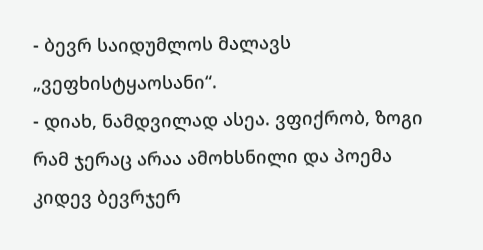- ბევრ საიდუმლოს მალავს „ვეფხისტყაოსანი“.
- დიახ, ნამდვილად ასეა. ვფიქრობ, ზოგი რამ ჯერაც არაა ამოხსნილი და პოემა კიდევ ბევრჯერ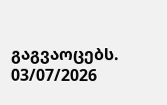გაგვაოცებს.
03/07/2026